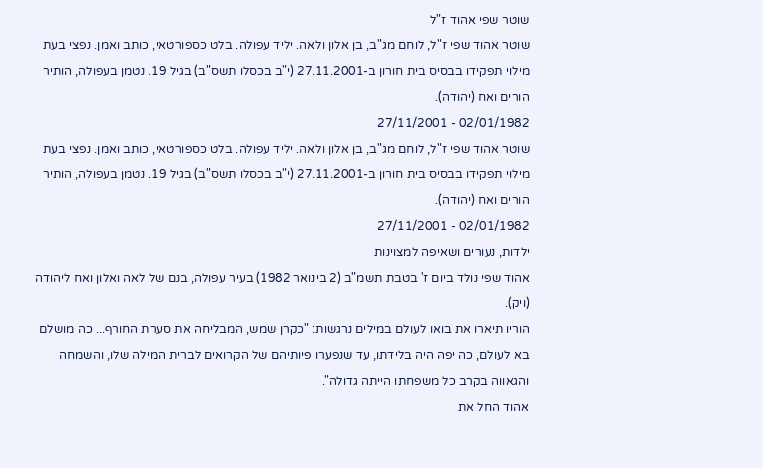שוטר שפי אהוד ז"ל
שוטר אהוד שפי ז"ל, לוחם מג"ב, בן אלון ולאה. יליד עפולה. בלט כספורטאי, כותב ואמן. נפצי בעת מילוי תפקידו בבסיס בית חורון ב-27.11.2001 (י"ב בכסלו תשס"ב) בגיל 19. נטמן בעפולה, הותיר הורים ואח (יהודה).
02/01/1982 - 27/11/2001
שוטר אהוד שפי ז"ל, לוחם מג"ב, בן אלון ולאה. יליד עפולה. בלט כספורטאי, כותב ואמן. נפצי בעת מילוי תפקידו בבסיס בית חורון ב-27.11.2001 (י"ב בכסלו תשס"ב) בגיל 19. נטמן בעפולה, הותיר הורים ואח (יהודה).
02/01/1982 - 27/11/2001
ילדות, נעורים ושאיפה למצוינות
אהוד שפי נולד ביום ז' בטבת תשמ"ב (2 בינואר 1982) בעיר עפולה, בנם של לאה ואלון ואח ליהודה (ויק).
הוריו תיארו את בואו לעולם במילים נרגשות: "כקרן שמש, המבליחה את סערת החורף... כה מושלם בא לעולם, כה יפה היה בלידתו, עד שנפערו פיותיהם של הקרואים לברית המילה שלו, והשמחה והגאווה בקרב כל משפחתו הייתה גדולה".
אהוד החל את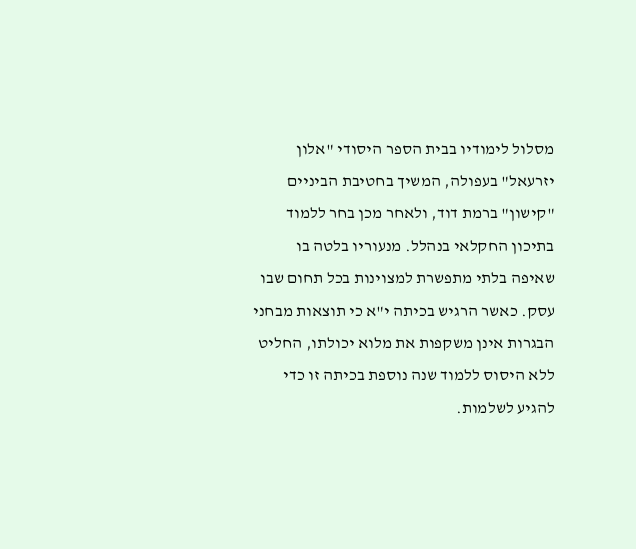מסלול לימודיו בבית הספר היסודי "אלון יזרעאל" בעפולה, המשיך בחטיבת הביניים "קישון" ברמת דוד, ולאחר מכן בחר ללמוד בתיכון החקלאי בנהלל. מנעוריו בלטה בו שאיפה בלתי מתפשרת למצוינות בכל תחום שבו עסק. כאשר הרגיש בכיתה י"א כי תוצאות מבחני הבגרות אינן משקפות את מלוא יכולתו, החליט ללא היסוס ללמוד שנה נוספת בכיתה זו כדי להגיע לשלמות.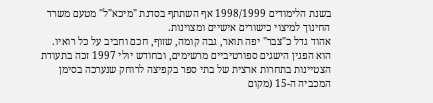בשנת הלימודים 1998/1999 אף השתתף בסדנת "מיכא"ל" מטעם משרד החינוך למיצוי כישורים אישיים ומצוינות.
אהוד גדל כ"צבר" יפה תואר, גבה קומה, שזוף, חכם וחביב על כל רואיו. הוא הפגין הישגים ספורטיביים מרשימים, ובחודש יולי 1997 זכה בתעודת הצטיינות בתחרות ארצית של בתי ספר בקפיצה לרוחק שנערכה בסימן המכביה ה-15 (מקום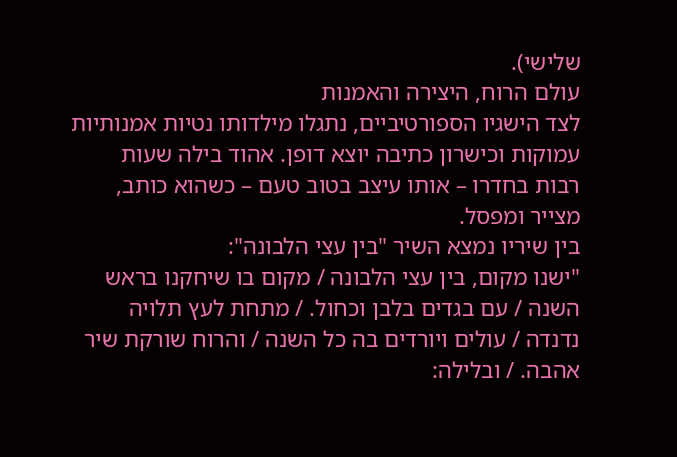שלישי).
עולם הרוח, היצירה והאמנות
לצד הישגיו הספורטיביים, נתגלו מילדותו נטיות אמנותיות עמוקות וכישרון כתיבה יוצא דופן. אהוד בילה שעות רבות בחדרו – אותו עיצב בטוב טעם – כשהוא כותב, מצייר ומפסל.
בין שיריו נמצא השיר "בין עצי הלבונה":
"ישנו מקום, בין עצי הלבונה / מקום בו שיחקנו בראש השנה / עם בגדים בלבן וכחול. / מתחת לעץ תלויה נדנדה / עולים ויורדים בה כל השנה / והרוח שורקת שיר אהבה. / ובלילה: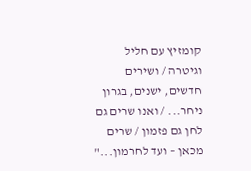קומזיץ עם חליל וגיטרה / ושירים חדשים, ישנים, בגרון ניחר... / ואנו שרים גם לחן גם פזמון / שרים מכאן – ועד לחרמון..."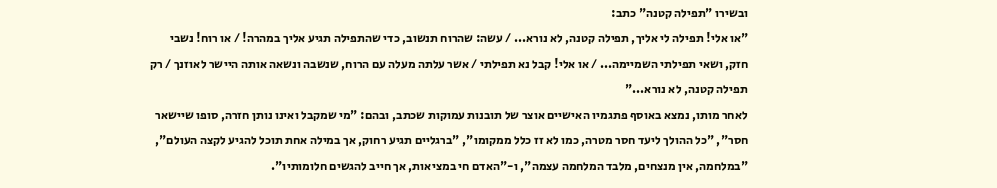ובשירו "תפילה קטנה" כתב:
"או אלי! תפילה לי אליך, תפילה קטנה, לא נורא... / עשה: שהרוח תנשוב, כדי שהתפילה תגיע אליך במהרה! / או רוח! נשבי חזק, ושאי תפילתי השמיימה... / או אלי! קבל נא תפילתי / אשר עלתה מעלה עם הרוח, שנשבה ונשאה אותה היישר לאוזנך / רק תפילה קטנה, לא נורא..."
לאחר מותו, נמצא באוסף פתגמיו האישיים אוצר של תובנות עמוקות שכתב, ובהם: "מי שמקבל ואינו נותן חזרה, סופו שיישאר חסר", "כל ההולך ליעד חסר מטרה, כמו לא זז כלל ממקומו", "ברגליים תגיע רחוק, אך במילה אחת תוכל להגיע לקצה העולם", "במלחמה, אין מנצחים, מלבד המלחמה עצמה", ו-"האדם חי במציאות, אך חייב להגשים חלומותיו".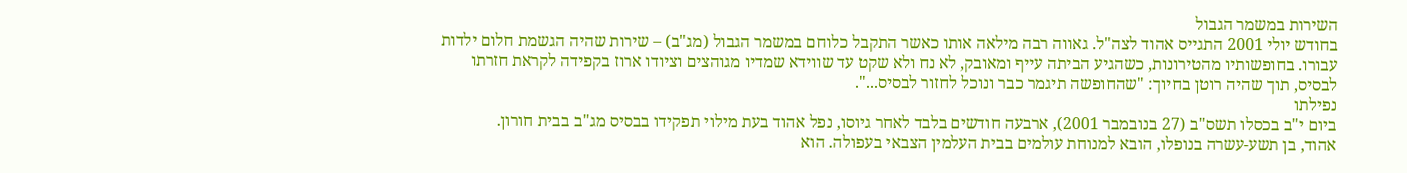השירות במשמר הגבול
בחודש יולי 2001 התגייס אהוד לצה"ל. גאווה רבה מילאה אותו כאשר התקבל כלוחם במשמר הגבול (מג"ב) – שירות שהיה הגשמת חלום ילדות עבורו. בחופשותיו מהטירונות, כשהגיע הביתה עייף ומאובק, לא נח ולא שקט עד שווידא שמדיו מגוהצים וציודו ארוז בקפידה לקראת חזרתו לבסיס, תוך שהיה רוטן בחיוך: "שהחופשה תיגמר כבר ונוכל לחזור לבסיס...".
נפילתו
ביום י"ב בכסלו תשס"ב (27 בנובמבר 2001), ארבעה חודשים בלבד לאחר גיוסו, נפל אהוד בעת מילוי תפקידו בבסיס מג"ב בבית חורון.
אהוד, בן תשע-עשרה בנופלו, הובא למנוחת עולמים בבית העלמין הצבאי בעפולה. הוא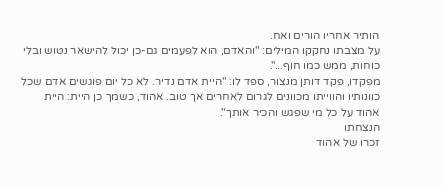הותיר אחריו הורים ואח.
על מצבתו נחקקו המילים: "והאדם, הוא לפעמים גם-כן יכול להישאר נטוש ובלי כוחות, ממש כמו חוף...".
מפקדו, פקד דותן מנצור, ספד לו: "היית אדם נדיר. לא כל יום פוגשים אדם שכל כוונותיו והווייתו מכוונים לגרום לאחרים אך טוב. אהוד, כשמך כן היית: היית אהוד על כל מי שפגש והכיר אותך".
הנצחתו
זכרו של אהוד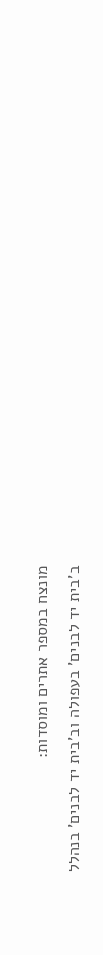מונצח במספר אתרים ומוסדות:
ב'בית יד לבנים' בעפולה וב'בית יד לבנים' בנהלל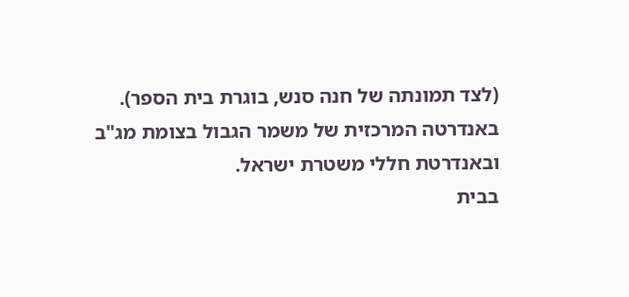(לצד תמונתה של חנה סנש, בוגרת בית הספר).
באנדרטה המרכזית של משמר הגבול בצומת מג"ב ובאנדרטת חללי משטרת ישראל.
בבית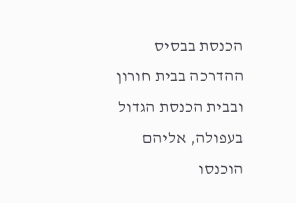הכנסת בבסיס ההדרכה בבית חורון ובבית הכנסת הגדול בעפולה, אליהם הוכנסו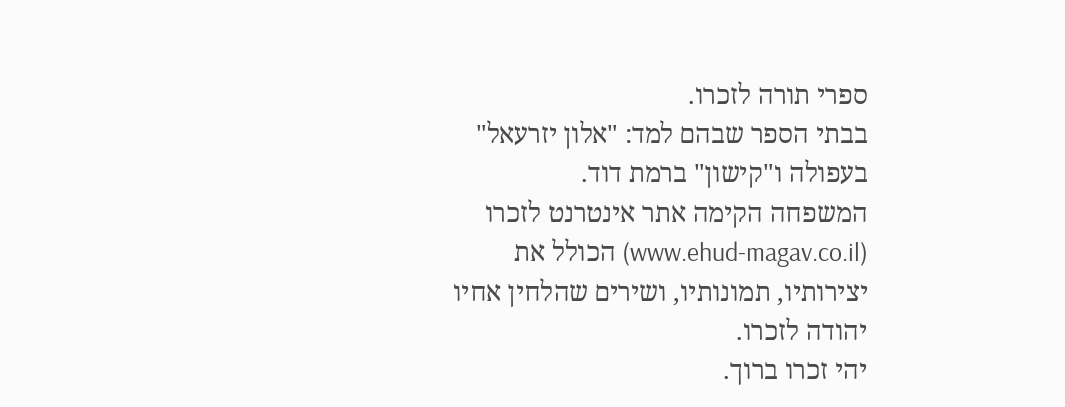ספרי תורה לזכרו.
בבתי הספר שבהם למד: "אלון יזרעאל" בעפולה ו"קישון" ברמת דוד.
המשפחה הקימה אתר אינטרנט לזכרו (www.ehud-magav.co.il) הכולל את יצירותיו, תמונותיו, ושירים שהלחין אחיו יהודה לזכרו.
יהי זכרו ברוך.